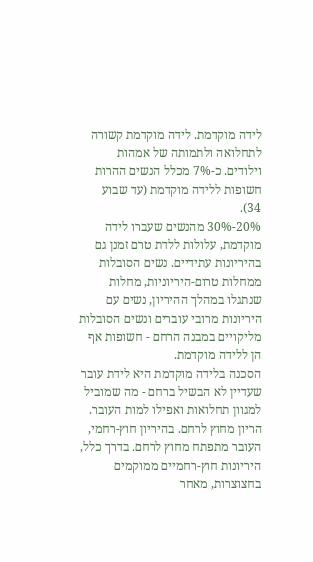לידה מוקדמת. לידה מוקדמת קשורה לתחלואה ולתמותה של אמהות וילודים. כ-7% מכלל הנשים ההרות חשופות ללידה מוקדמת (עד שבוע 34).
20%-30% מהנשים שעברו לידה מוקדמת, עלולות ללדת טרם זמנן גם בהיריונות עתידיים. נשים הסובלות ממחלות טרום-היריוניות, מחלות שנתגלו במהלך ההיריון, נשים עם היריונות מרובי עוברים ונשים הסובלות מליקויים במבנה הרחם - חשופות אף הן ללידה מוקדמת.
הסכנה בלידה מוקדמת היא לידת עובר שעדיין לא הבשיל ברחם - מה שמוביל למגוון תחלואות ואפילו למות העובר.
הריון מחוץ לרחם. בהיריון חוץ-רחמי, העובר מתפתח מחוץ לרחם. בדרך כלל, היריונות חוץ-רחמיים ממוקמים בחצוצרות, מאחר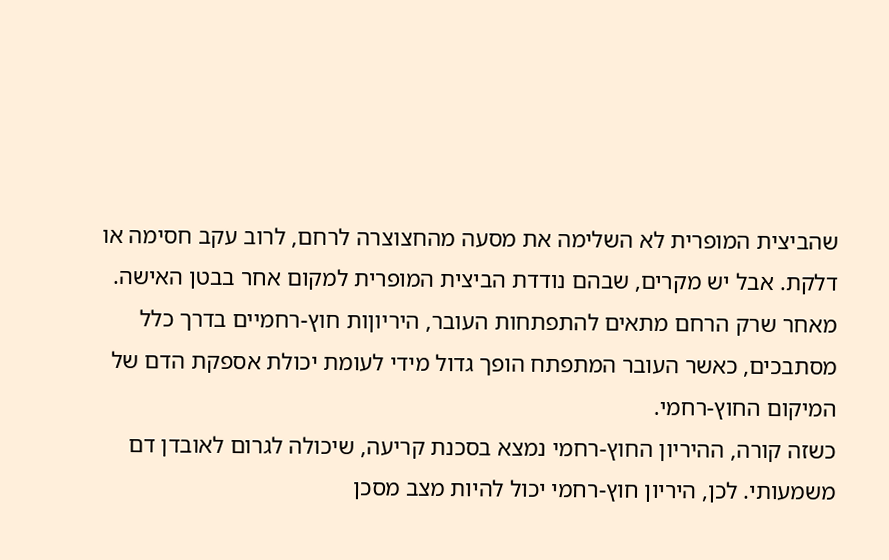שהביצית המופרית לא השלימה את מסעה מהחצוצרה לרחם, לרוב עקב חסימה או דלקת. אבל יש מקרים, שבהם נודדת הביצית המופרית למקום אחר בבטן האישה.
מאחר שרק הרחם מתאים להתפתחות העובר, היריוןות חוץ-רחמיים בדרך כלל מסתבכים, כאשר העובר המתפתח הופך גדול מידי לעומת יכולת אספקת הדם של המיקום החוץ-רחמי.
כשזה קורה, ההיריון החוץ-רחמי נמצא בסכנת קריעה, שיכולה לגרום לאובדן דם משמעותי. לכן, היריון חוץ-רחמי יכול להיות מצב מסכן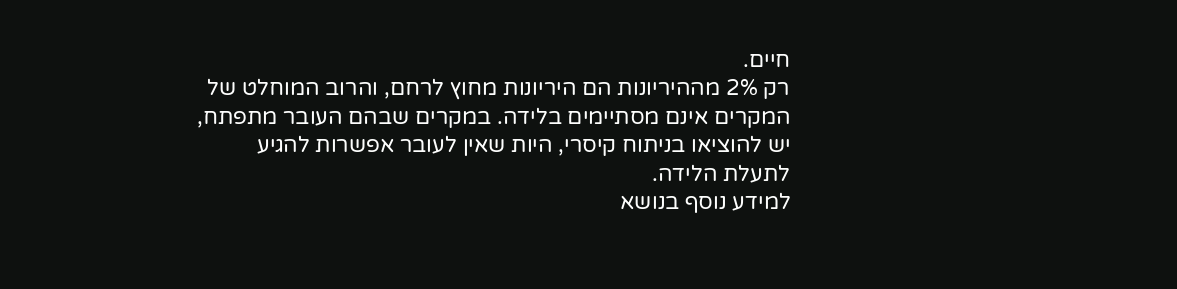חיים.
רק 2% מההיריונות הם היריונות מחוץ לרחם, והרוב המוחלט של המקרים אינם מסתיימים בלידה. במקרים שבהם העובר מתפתח, יש להוציאו בניתוח קיסרי, היות שאין לעובר אפשרות להגיע לתעלת הלידה.
למידע נוסף בנושא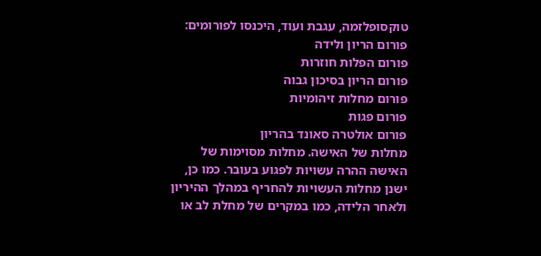טוקסופלזמה, עגבת ועוד, היכנסו לפורומים:
פורום הריון ולידה
פורום הפלות חוזרות
פורום הריון בסיכון גבוה
פורום מחלות זיהומיות
פורום פגות
פורום אולטרה סאונד בהריון
מחלות של האישה. מחלות מסוימות של האישה ההרה עשויות לפגוע בעובר. כמו כן, ישנן מחלות העשויות להחריף במהלך ההיריון ולאחר הלידה, כמו במקרים של מחלת לב או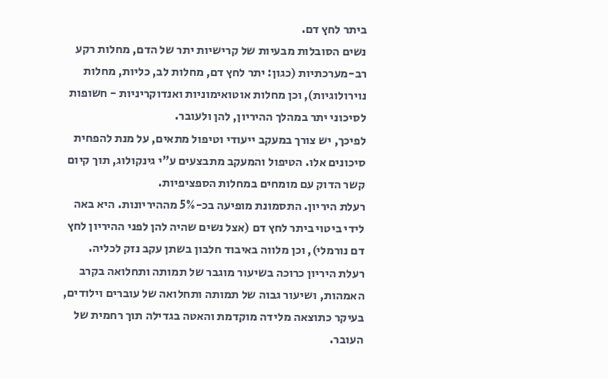ביתר לחץ דם.
נשים הסובלות מבעיות של קרישיות יתר של הדם, מחלות רקע רב-מערכתיות (כגון: יתר לחץ דם, מחלות לב, כליות, מחלות נוירולוגיות), וכן מחלות אוטואימוניות ואנדוקריניות - חשופות לסיכוני יתר במהלך ההיריון, להן ולעובר.
לפיכך, יש צורך במעקב ייעודי וטיפול מתאים, על מנת להפחית סיכונים אלו. הטיפול והמעקב מתבצעים ע"י גינקולוג, תוך קיום קשר הדוק עם מומחים במחלות הספציפיות.
רעלת היריון. התסמונת מופיעה בכ-5% מההיריונות. היא באה לידי ביטוי ביתר לחץ דם (אצל נשים שהיה להן לפני ההיריון לחץ דם נורמלי), וכן מלווה באיבוד חלבון בשתן עקב נזק לכליה.
רעלת היריון כרוכה בשיעור מוגבר של תמותה ותחלואה בקרב האמהות, ושיעור גבוה של תמותה ותחלואה של עוברים וילודים, בעיקר כתוצאה מלידה מוקדמת והאטה בגדילה תוך רחמית של העובר.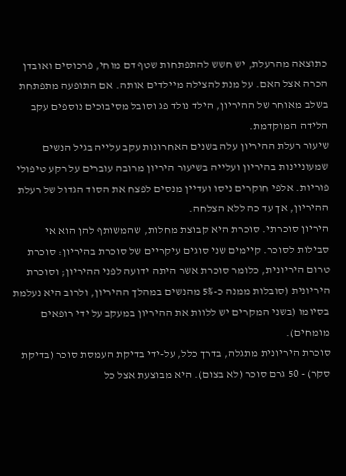כתוצאה מהרעלת, יש חשש להתפתחות שטף דם מוחי, פרכוסים ואובדן הכרה אצל האם. על מנת להצילה מיילדים אותה. אם התופעה מתפתחת בשלב מאוחר של ההיריון, הילד נולד פג וסובל מסיבוכים נוספים עקב הלידה המוקדמת.
שיעור רעלת ההיריון עלה בשנים האחרונות עקב עלייה בגיל הנשים שמעוניינות בהיריון ועלייה בשיעור היריון מרובה עוברים על רקע טיפולי פוריות. אלפי חוקרים ניסו ועדיין מנסים לפצח את הסוד הגדול של רעלת ההיריון, אך עד כה ללא הצלחה.
היריון סוכרתי. סוכרת היא קבוצת מחלות, שהמשותף להן הוא אי סבילות לסוכר. קיימים שני סוגים עיקריים של סוכרת בהיריון: סוכרת טרום היריונית, כלומר סוכרת אשר היתה ידועה לפני ההיריון; וסוכרת היריונית (סובלות ממנה כ-5% מהנשים במהלך ההיריון, ולרוב היא נעלמת בסיומו (בשני המקרים יש ללוות את ההיריון במעקב על ידי רופאים מומחים).
סוכרת היריונית מתגלה, בדרך כלל, על-ידי בדיקת העמסת סוכר (בדיקת סקר) - 50 גרם סוכר (לא בצום). היא מבוצעת אצל כל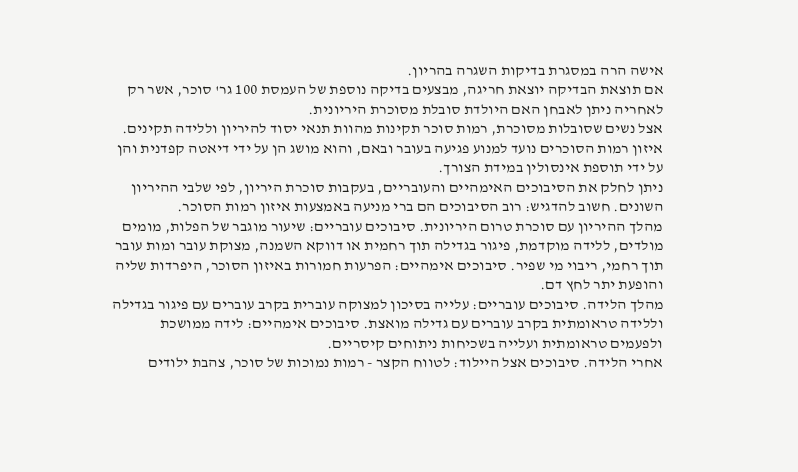אישה הרה במסגרת בדיקות השגרה בהריון.
אם תוצאת הבדיקה יוצאת חריגה, מבצעים בדיקה נוספת של העמסת 100 גר' סוכר, אשר רק לאחריה ניתן לאבחן האם היולדת סובלת מסוכרת היריונית.
אצל נשים שסובלות מסוכרת, רמות סוכר תקינות מהוות תנאי יסוד להיריון וללידה תקינים. איזון רמות הסוכרים נועד למנוע פגיעה בעובר ובאם, והוא מושג הן על ידי דיאטה קפדנית והן על ידי תוספת אינסולין במידת הצורך.
ניתן לחלק את הסיבוכים האימהיים והעובריים, בעקבות סוכרת היריון, לפי שלבי ההיריון השונים. חשוב להדגיש: רוב הסיבוכים הם ברי מניעה באמצעות איזון רמות הסוכר.
מהלך ההיריון עם סוכרת טרום היריונית. סיבוכים עובריים: שיעור מוגבר של הפלות, מומים מולדים, ללידה מוקדמת, פיגור בגדילה תוך רחמית או דווקא השמנה, מצוקת עובר ומות עובר תוך רחמי, ריבוי מי שפיר. סיבוכים אימהיים: הפרעות חמורות באיזון הסוכר, היפרדות שליה והופעת יתר לחץ דם.
מהלך הלידה. סיבוכים עובריים: עלייה בסיכון למצוקה עוברית בקרב עוברים עם פיגור בגדילה וללידה טראומתית בקרב עוברים עם גדילה מואצת. סיבוכים אימהיים: לידה ממושכת ולפעמים טראומתית ועלייה בשכיחות ניתוחים קיסריים.
אחרי הלידה. סיבוכים אצל היילוד: לטווח הקצר - רמות נמוכות של סוכר, צהבת ילודים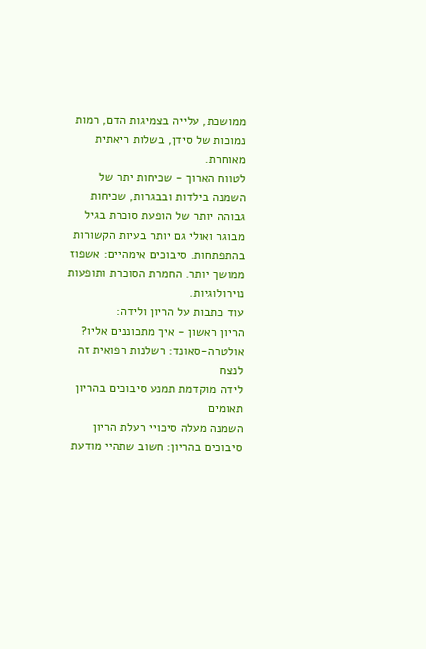ממושכת, עלייה בצמיגות הדם, רמות נמוכות של סידן, בשלות ריאתית מאוחרת.
לטווח הארוך - שכיחות יתר של השמנה בילדות ובבגרות, שכיחות גבוהה יותר של הופעת סוכרת בגיל מבוגר ואולי גם יותר בעיות הקשורות בהתפתחות. סיבוכים אימהיים: אשפוז ממושך יותר. החמרת הסוכרת ותופעות נוירולוגיות.
עוד כתבות על הריון ולידה:
הריון ראשון - איך מתכוננים אליו?
אולטרה-סאונד: רשלנות רפואית זה לנצח
לידה מוקדמת תמנע סיבוכים בהריון תאומים
השמנה מעלה סיכויי רעלת הריון
סיבוכים בהריון: חשוב שתהיי מודעת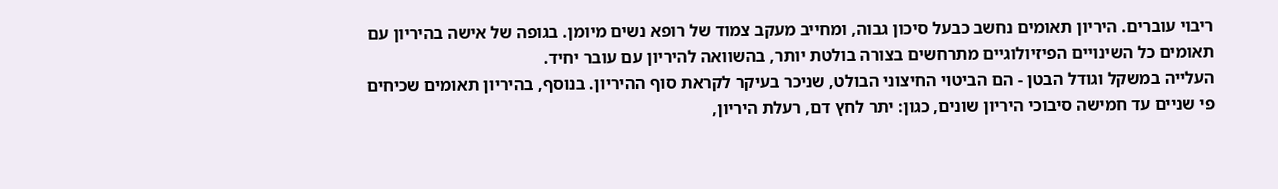ריבוי עוברים. היריון תאומים נחשב כבעל סיכון גבוה, ומחייב מעקב צמוד של רופא נשים מיומן. בגופה של אישה בהיריון עם תאומים כל השינויים הפיזיולוגיים מתרחשים בצורה בולטת יותר, בהשוואה להיריון עם עובר יחיד.
העלייה במשקל וגודל הבטן - הם הביטוי החיצוני הבולט, שניכר בעיקר לקראת סוף ההיריון. בנוסף, בהיריון תאומים שכיחים פי שניים עד חמישה סיבוכי היריון שונים, כגון: יתר לחץ דם, רעלת היריון,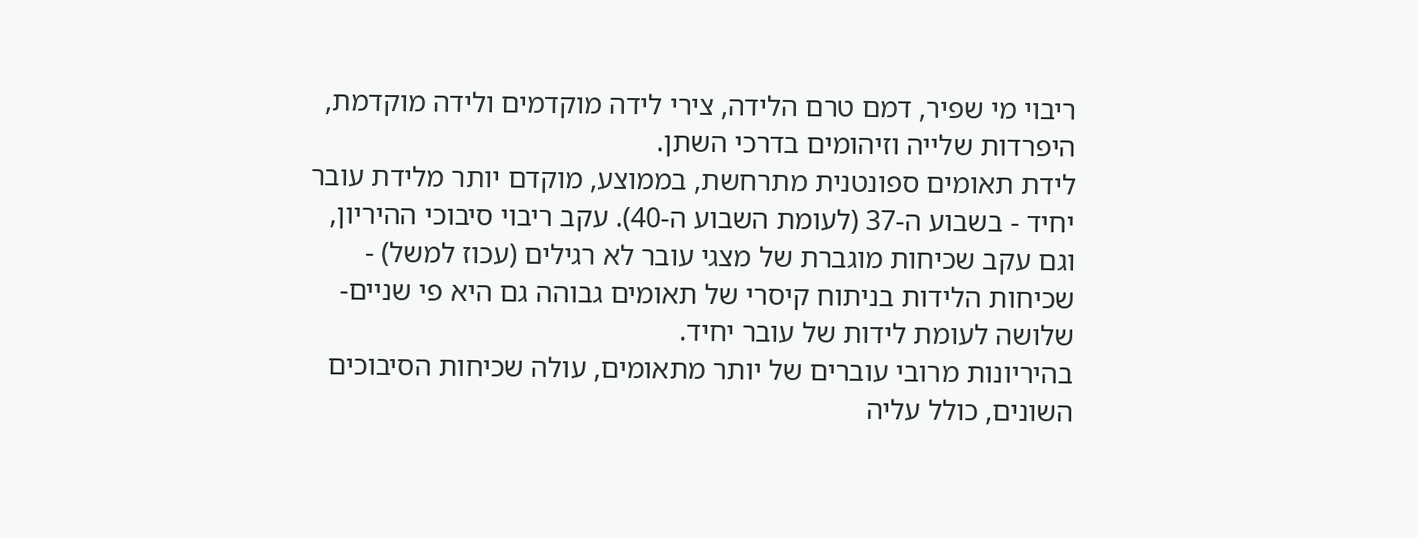ריבוי מי שפיר, דמם טרם הלידה, צירי לידה מוקדמים ולידה מוקדמת, היפרדות שלייה וזיהומים בדרכי השתן.
לידת תאומים ספונטנית מתרחשת, בממוצע, מוקדם יותר מלידת עובר יחיד - בשבוע ה-37 (לעומת השבוע ה-40). עקב ריבוי סיבוכי ההיריון, וגם עקב שכיחות מוגברת של מצגי עובר לא רגילים (עכוז למשל) - שכיחות הלידות בניתוח קיסרי של תאומים גבוהה גם היא פי שניים-שלושה לעומת לידות של עובר יחיד.
בהיריונות מרובי עוברים של יותר מתאומים, עולה שכיחות הסיבוכים השונים, כולל עליה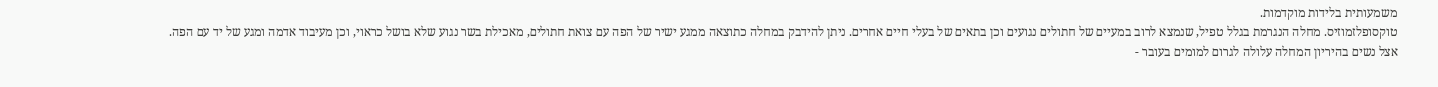משמעותית בלידות מוקדמות.
טוקסופלזמוזיס. מחלה הנגרמת בגלל טפיל, שנמצא לרוב במעיים של חתולים נגועים וכן בתאים של בעלי חיים אחרים. ניתן להידבק במחלה כתוצאה ממגע ישיר של הפה עם צואת חתולים, מאכילת בשר נגוע שלא בושל כראוי, וכן מעיבוד אדמה ומגע של יד עם הפה.
אצל נשים בהיריון המחלה עלולה לגרום למומים בעובר -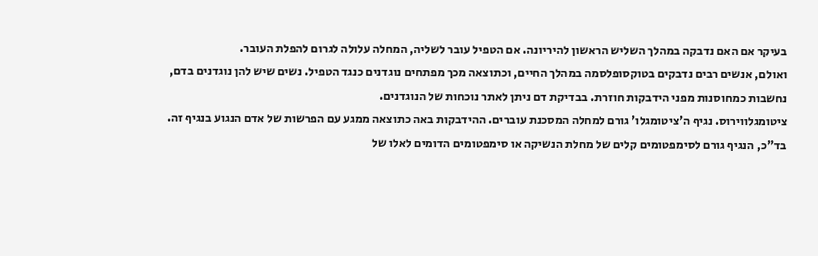בעיקר אם האם נדבקה במהלך השליש הראשון להיריונה. אם הטפיל עובר לשליה, המחלה עלולה לגרום להפלת העובר.
ואולם, אנשים רבים נדבקים בטוקסופלסמה במהלך החיים, וכתוצאה מכך מפתחים נוגדנים כנגד הטפיל. נשים שיש להן נוגדנים בדם, נחשבות כמחוסנות מפני הידבקות חוזרת. בבדיקת דם ניתן לאתר נוכחות של הנוגדנים.
ציטומגלווירוס. נגיף ה'ציטומגלו' גורם למחלה המסכנת עוברים. ההידבקות באה כתוצאה ממגע עם הפרשות של אדם הנגוע בנגיף זה.
בד"כ, הנגיף גורם לסימפטומים קלים של מחלת הנשיקה או סימפטומים הדומים לאלו של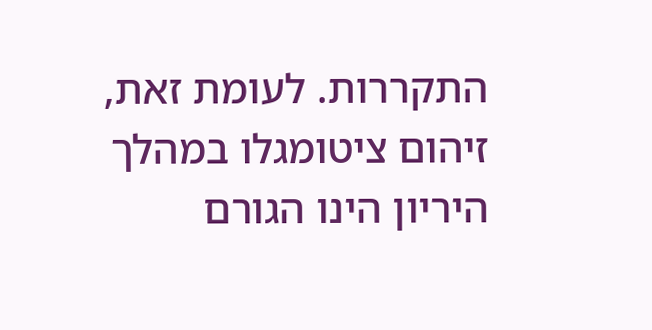התקררות. לעומת זאת, זיהום ציטומגלו במהלך היריון הינו הגורם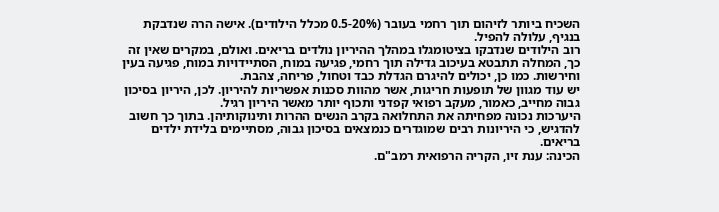השכיח ביותר לזיהום תוך רחמי בעובר (0.5-20% מכלל הילודים). אישה הרה שנדבקת בנגיף, עלולה להפיל.
רוב הילודים שנדבקו בציטומגלו במהלך ההיריון נולדים בריאים. ואולם, במקרים שאין זה כך, המחלה תתבטא בעיכוב גדילה תוך רחמי, פגיעה במוח, הסתיידויות במוח, פגיעה בעין וחירשות. כמו כן, יכולים להיגרם הגדלת כבד וטחול, פריחה, צהבת.
יש עוד מגוון של תופעות חריגות, אשר מהוות סכנות אפשריות להיריון. לכן, היריון בסיכון גבוה מחייב, כאמור, מעקב רפואי קפדני ותכוף יותר מאשר היריון רגיל.
היערכות נכונה מפחיתה את התחלואה בקרב הנשים ההרות ותינוקותיהן. בתוך כך חשוב להדגיש, כי היריונות רבים שמוגדרים כנמצאים בסיכון גבוה, מסתיימים בלידת ילדים בריאים.
הכינה: ענת זיו, הקריה הרפואית רמב"ם.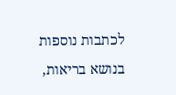לכתבות נוספות בנושא בריאות,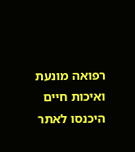רפואה מונעת ואיכות חיים היכנסו לאתר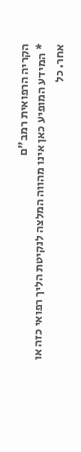הקריה הרפואית רמב"ם
* המידע המופיע כאן אינו מהווה המלצה לנקיטת הליך רפואי כזה או אחר. כל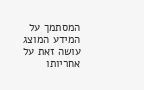המסתמך על המידע המוצג עושה זאת על אחריותו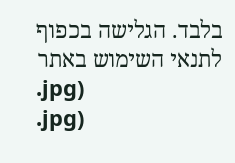בלבד. הגלישה בכפוף לתנאי השימוש באתר
.jpg)
.jpg)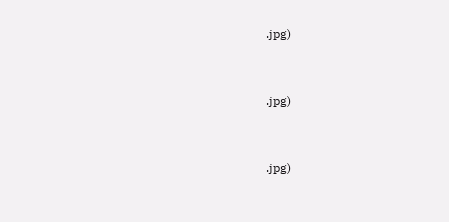.jpg)



.jpg)



.jpg)